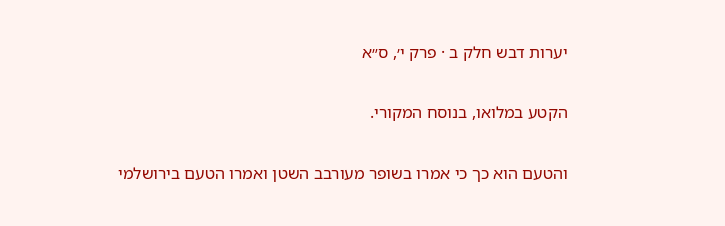יערות דבש חלק ב · פרק י׳, ס״א

הקטע במלואו, בנוסח המקורי.

והטעם הוא כך כי אמרו בשופר מעורבב השטן ואמרו הטעם בירושלמי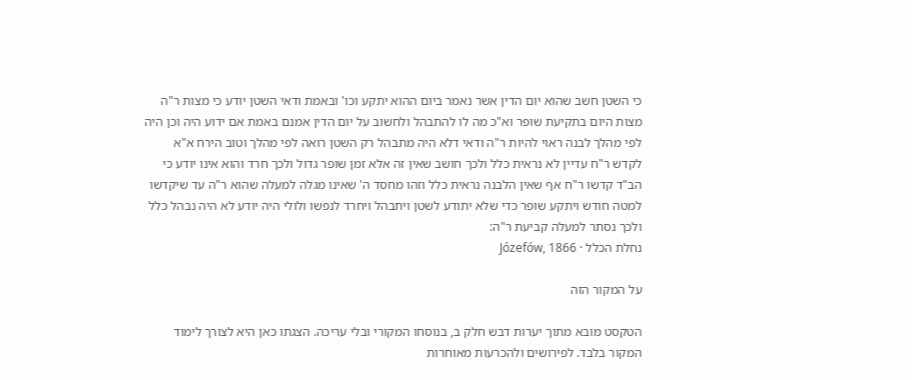כי השטן חשב שהוא יום הדין אשר נאמר ביום ההוא יתקע וכו' ובאמת ודאי השטן יודע כי מצות ר"ה מצות היום בתקיעת שופר וא"כ מה לו להתבהל ולחשוב על יום הדין אמנם באמת אם ידוע היה וכן היה לפי מהלך לבנה ראוי להיות ר"ה ודאי דלא היה מתבהל רק השטן רואה לפי מהלך וטוב הירח א"א לקדש ר"ח עדיין לא נראית כלל ולכך חושב שאין זה אלא זמן שופר גדול ולכך חרד והוא אינו יודע כי הב"ד קדשו ר"ח אף שאין הלבנה נראית כלל וזהו מחסד ה' שאינו מגלה למעלה שהוא ר"ה עד שיקדשו למטה חודש ויתקע שופר כדי שלא יתודע לשטן ויתבהל ויחרד לנפשו ולולי היה יודע לא היה נבהל כלל ולכך נסתר למעלה קביעת ר"ה:
נחלת הכלל · Józefów, 1866

על המקור הזה

הטקסט מובא מתוך יערות דבש חלק ב, בנוסחו המקורי ובלי עריכה. הצגתו כאן היא לצורך לימוד המקור בלבד. לפירושים ולהכרעות מאוחרות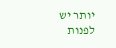יותר יש לפנות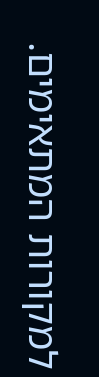למקורות המתאימים.